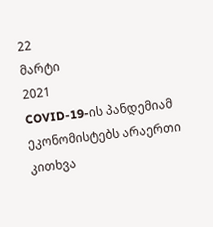22
მარტი
2021
COVID-19-ის პანდემიამ ეკონომისტებს არაერთი კითხვა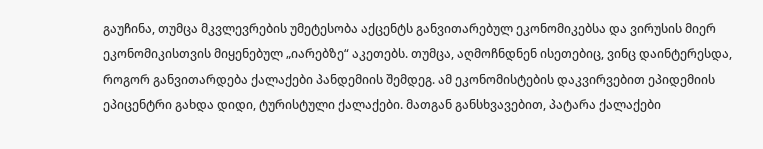გაუჩინა, თუმცა მკვლევრების უმეტესობა აქცენტს განვითარებულ ეკონომიკებსა და ვირუსის მიერ ეკონომიკისთვის მიყენებულ „იარებზე“ აკეთებს. თუმცა, აღმოჩნდნენ ისეთებიც, ვინც დაინტერესდა, როგორ განვითარდება ქალაქები პანდემიის შემდეგ. ამ ეკონომისტების დაკვირვებით ეპიდემიის ეპიცენტრი გახდა დიდი, ტურისტული ქალაქები. მათგან განსხვავებით, პატარა ქალაქები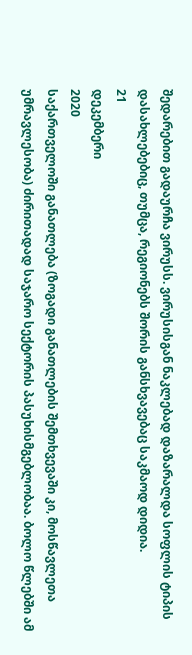შედარებით გადაურჩა ვირუსს. ვირუსისგან ნაკლებად დაზარალდა სოფლის ტიპის დასახლებებიც, თუმცა, რეგიონებს შორის განსხვავებაც საკმაოდ დიდია.
21
დეკემბერი
2020
საქართველოში განათლება (ზოგადი განათლების შემთხვევაში კი, მოსწავლეთა უმრავლესობა) ძირითადად საჯარო სექტორის პასუხისმგებლობაა. ბოლო წლებში ამ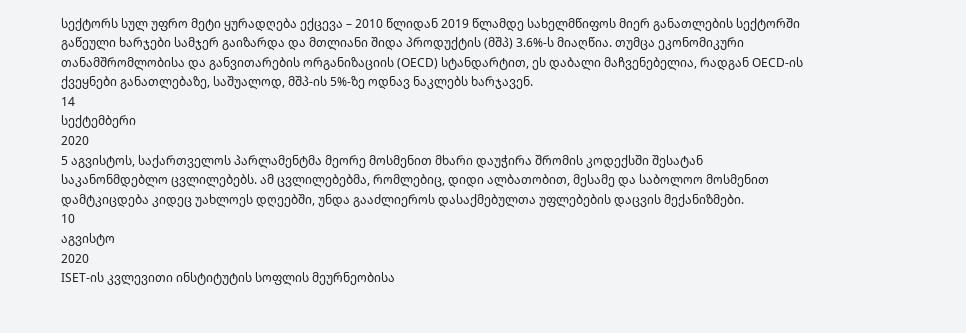სექტორს სულ უფრო მეტი ყურადღება ექცევა – 2010 წლიდან 2019 წლამდე სახელმწიფოს მიერ განათლების სექტორში გაწეული ხარჯები სამჯერ გაიზარდა და მთლიანი შიდა პროდუქტის (მშპ) 3.6%-ს მიაღწია. თუმცა ეკონომიკური თანამშრომლობისა და განვითარების ორგანიზაციის (OECD) სტანდარტით, ეს დაბალი მაჩვენებელია, რადგან OECD-ის ქვეყნები განათლებაზე, საშუალოდ, მშპ-ის 5%-ზე ოდნავ ნაკლებს ხარჯავენ.
14
სექტემბერი
2020
5 აგვისტოს, საქართველოს პარლამენტმა მეორე მოსმენით მხარი დაუჭირა შრომის კოდექსში შესატან საკანონმდებლო ცვლილებებს. ამ ცვლილებებმა, რომლებიც, დიდი ალბათობით, მესამე და საბოლოო მოსმენით დამტკიცდება კიდეც უახლოეს დღეებში, უნდა გააძლიეროს დასაქმებულთა უფლებების დაცვის მექანიზმები.
10
აგვისტო
2020
ISET-ის კვლევითი ინსტიტუტის სოფლის მეურნეობისა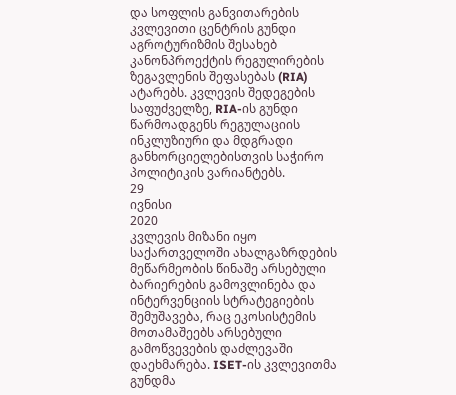და სოფლის განვითარების კვლევითი ცენტრის გუნდი აგროტურიზმის შესახებ კანონპროექტის რეგულირების ზეგავლენის შეფასებას (RIA) ატარებს. კვლევის შედეგების საფუძველზე, RIA-ის გუნდი წარმოადგენს რეგულაციის ინკლუზიური და მდგრადი განხორციელებისთვის საჭირო პოლიტიკის ვარიანტებს.
29
ივნისი
2020
კვლევის მიზანი იყო საქართველოში ახალგაზრდების მეწარმეობის წინაშე არსებული ბარიერების გამოვლინება და ინტერვენციის სტრატეგიების შემუშავება, რაც ეკოსისტემის მოთამაშეებს არსებული გამოწვევების დაძლევაში დაეხმარება. ISET-ის კვლევითმა გუნდმა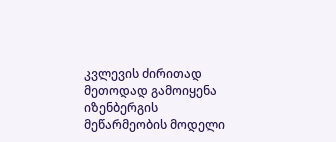კვლევის ძირითად მეთოდად გამოიყენა იზენბერგის მეწარმეობის მოდელი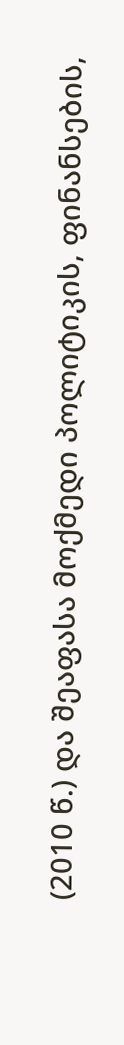(2010 წ.) და შეაფასა მოქმედი პოლიტიკის, ფინანსების,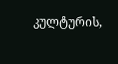კულტურის,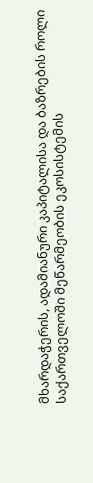მხარდაჭერის, ადამიანური კაპიტალისა და ბაზრების როლი საქართველოში მეწარმეობის ეკოსისტემის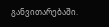განვითარებაში.